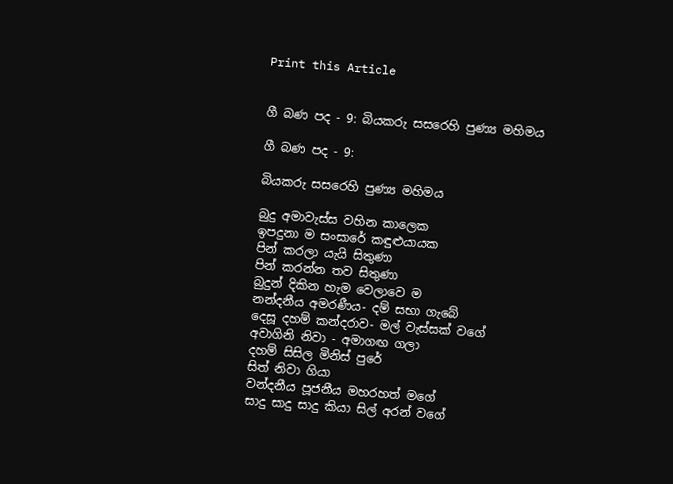Print this Article


ගී බණ පද - 9: බියකරු සසරෙහි පුණ්‍ය මහිමය

ගී බණ පද - 9:

බියකරු සසරෙහි පුණ්‍ය මහිමය

බුදු අමාවැස්ස වහින කාලෙක
ඉපදුනා ම සංසාරේ කඳුළුයායක
පින් කරලා යැයි සිතුණා
පින් කරන්න තව සිතුණා
බුදුන් දිකින හැම වෙලාවෙ ම
නන්දනීය අමරණීය- දම් සභා ගැබේ
දෙසූ දහම් කන්දරාව- මල් වැස්සක් වගේ
අවාගිනි නිවා - අමාගඟ ගලා
දහම් සිසිල මිනිස් පුරේ
සිත් නිවා ගියා
වන්දනීය පූජනීය මහරහත් මගේ
සාදු සාදු සාදු කියා සිල් අරන් වගේ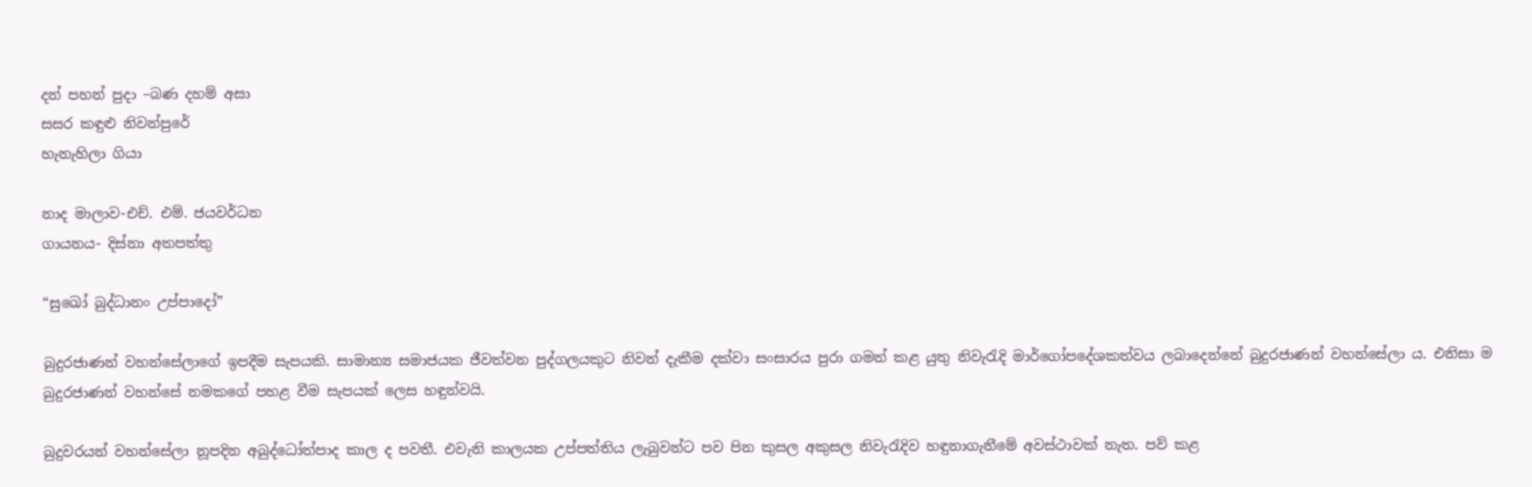දන් පහන් පුදා –බණ දහම් අසා
සසර කඳුළු නිවන්පුරේ
හැනැහිලා ගියා

නාද මාලාව-එච්. එම්. ජයවර්ධන
ගායනය- දිස්නා අතපත්තු

“සුඛෝ බුද්ධානං උප්පාදෝ”

බුදුරජාණන් වහන්සේලාගේ ඉපදීම සැපයකි. සාමාන්‍ය සමාජයක ජීවත්වන පුද්ගලයකුට නිවන් දැකීම දක්වා සංසාරය පුරා ගමන් කළ යුතු නිවැරැදි මාර්ගෝපදේශකත්වය ලබාදෙන්නේ බුදුරජාණන් වහන්සේලා ය. එනිසා ම බුදුරජාණන් වහන්සේ නමකගේ පහළ වීම සැපයක් ලෙස හඳුන්වයි.

බුදුවරයන් වහන්සේලා නූපදින අබුද්ධෝත්පාද කාල ද පවතී. එවැනි කාලයක උප්පත්තිය ලැබුවන්ට පව පින කුසල අකුසල නිවැරැදිව හඳුනාගැනීමේ අවස්ථාවක් නැත. පව් කළ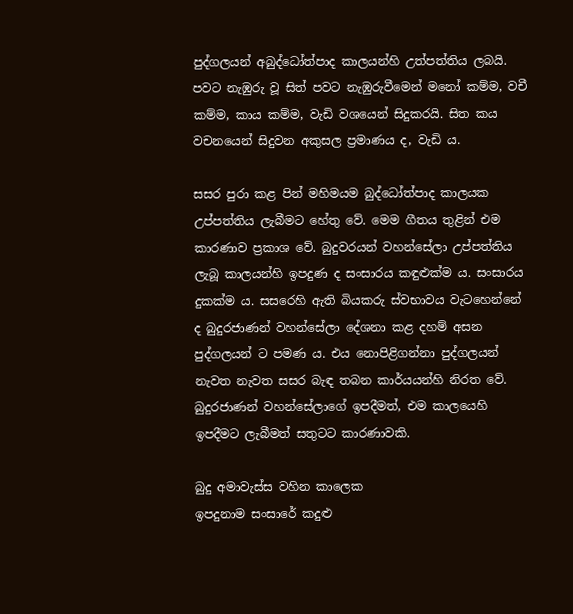පුද්ගලයන් අබුද්ධෝත්පාද කාලයන්හි උත්පත්තිය ලබයි. පවට නැඹුරු වූ සිත් පවට නැඹුරුවීමෙන් මනෝ කම්ම, වචී කම්ම, කාය කම්ම, වැඩි වශයෙන් සිදුකරයි. සිත කය වචනයෙන් සිදුවන අකුසල ප්‍රමාණය ද, වැඩි ය.

සසර පුරා කළ පින් මහිමයම බුද්ධෝත්පාද කාලයක උප්පත්තිය ලැබීමට හේතු වේ. මෙම ගීතය තුළින් එම කාරණාව ප්‍රකාශ වේ. බුදුවරයන් වහන්සේලා උප්පත්තිය ලැබූ කාලයන්හි ඉපදුණ ද සංසාරය කඳුළුක්ම ය. සංසාරය දුකක්ම ය. සසරෙහි ඇති බියකරු ස්වභාවය වැටහෙන්නේ ද බුදුරජාණන් වහන්සේලා දේශනා කළ දහම් අසන පුද්ගලයන් ට පමණ ය. එය නොපිළිගන්නා පුද්ගලයන් නැවත නැවත සසර බැඳ තබන කාර්යයන්හි නිරත වේ. බුදුරජාණන් වහන්සේලාගේ ඉපදීමත්, එම කාලයෙහි ඉපදීමට ලැබීමත් සතුටට කාරණාවකි.

බුදු අමාවැස්ස වහින කාලෙක
ඉපදුනාම සංසාරේ කදුළු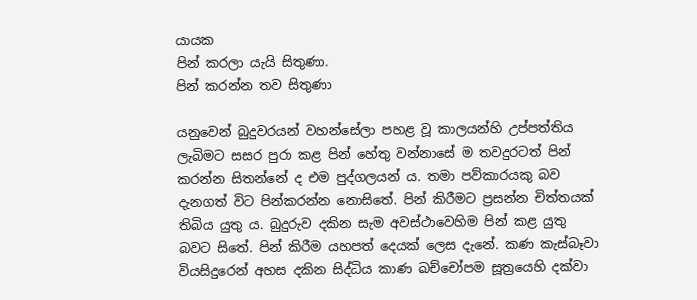යායක
පින් කරලා යැයි සිතුණා.
පින් කරන්න තව සිතුණා

යනුවෙන් බුදුවරයන් වහන්සේලා පහළ වූ කාලයන්හි උප්පත්තිය ලැබිමට සසර පුරා කළ පින් හේතු වන්නාසේ ම තවදුරටත් පින් කරන්න සිතන්නේ ද එම පුද්ගලයන් ය. තමා පව්කාරයකු බව දැනගත් විට පින්කරන්න නොසිතේ. පින් කිරීමට ප්‍රසන්න චිත්තයක් තිබිය යුතු ය. බුදුරුව දකින සැම අවස්ථාවෙහිම පින් කළ යුතු බවට සිතේ. පින් කිරීම යහපත් දෙයක් ලෙස දැනේ. කණ කැස්බෑවා වියසිදුරෙන් අහස දකින සිද්ධිය කාණ ඛච්චෝපම සූත්‍රයෙහි දක්වා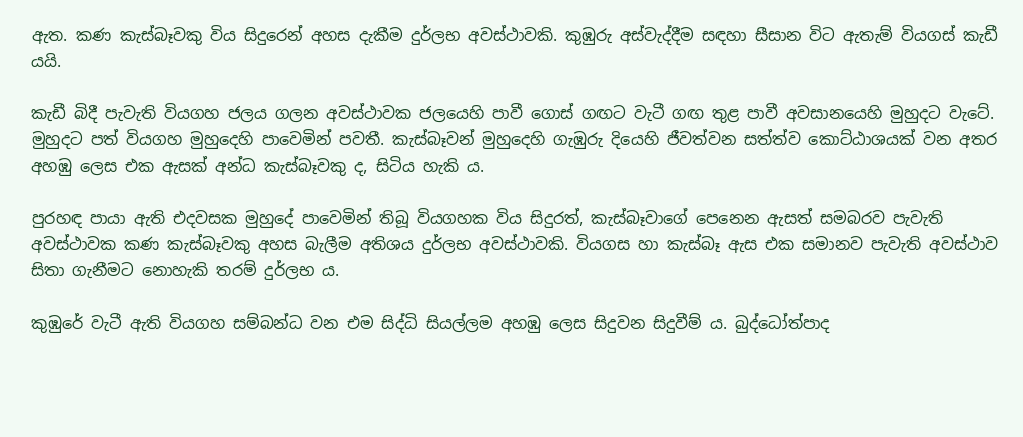ඇත. කණ කැස්බෑවකු විය සිදුරෙන් අහස දැකීම දුර්ලභ අවස්ථාවකි. කුඹුරු අස්වැද්දීම සඳහා සීසාන විට ඇතැම් වියගස් කැඩී යයි.

කැඩී බිදී පැවැති වියගහ ජලය ගලන අවස්ථාවක ජලයෙහි පාවී ගොස් ගඟට වැටී ගඟ තුළ පාවී අවසානයෙහි මුහුදට වැටේ. මුහුදට පත් වියගහ මුහුදෙහි පාවෙමින් පවතී. කැස්බෑවන් මුහුදෙහි ගැඹුරු දියෙහි ජීවත්වන සත්ත්ව කොට්ඨාශයක් වන අතර අහඹු ලෙස එක ඇසක් අන්ධ කැස්බෑවකු ද, සිටිය හැකි ය.

පුරහඳ පායා ඇති එදවසක මුහුදේ පාවෙමින් තිබූ වියගහක විය සිදුරත්, කැස්බෑවාගේ පෙනෙන ඇසත් සමබරව පැවැති අවස්ථාවක කණ කැස්බෑවකු අහස බැලීම අතිශය දුර්ලභ අවස්ථාවකි. වියගස හා කැස්බෑ ඇස එක සමානව පැවැති අවස්ථාව සිතා ගැනීමට නොහැකි තරම් දුර්ලභ ය.

කුඹුරේ වැටී ඇති වියගහ සම්බන්ධ වන එම සිද්ධි සියල්ලම අහඹු ලෙස සිදුවන සිදුවීම් ය. බුද්ධෝත්පාද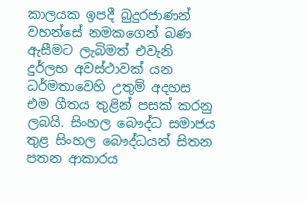කාලයක ඉපදී බුදුරජාණන් වහන්සේ නමකගෙන් බණ ඇසීමට ලැබිමත් එවැනි දුර්ලභ අවස්ථාවක් යන ධර්මතාවෙහි උතුම් අදහස එම ගීතය තුළින් පසක් කරනු ලබයි. සිංහල බෞද්ධ සමාජය තුළ සිංහල බෞද්ධයන් සිතන පතන ආකාරය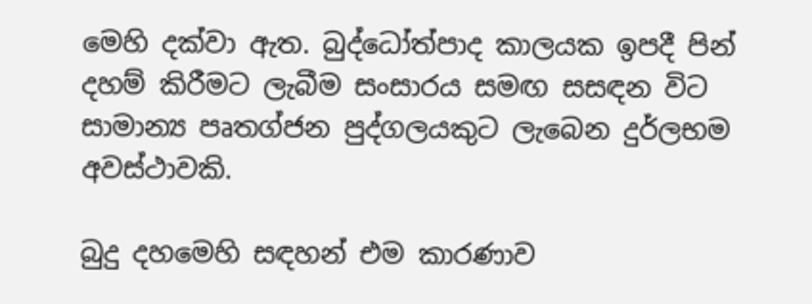මෙහි දක්වා ඇත. බුද්ධෝත්පාද කාලයක ඉපදී පින් දහම් කිරීමට ලැබීම සංසාරය සමඟ සසඳන විට සාමාන්‍ය පෘතග්ජන පුද්ගලයකුට ලැබෙන දුර්ලභම අවස්ථාවකි.

බුදු දහමෙහි සඳහන් එම කාරණාව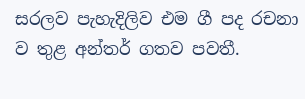සරලව පැහැදිලිව එම ගී පද රචනා ව තුළ අන්තර් ගතව පවතී.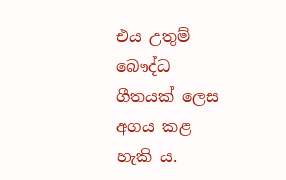එය උතුම් බෞද්ධ ගීතයක් ලෙස අගය කළ හැකි ය.